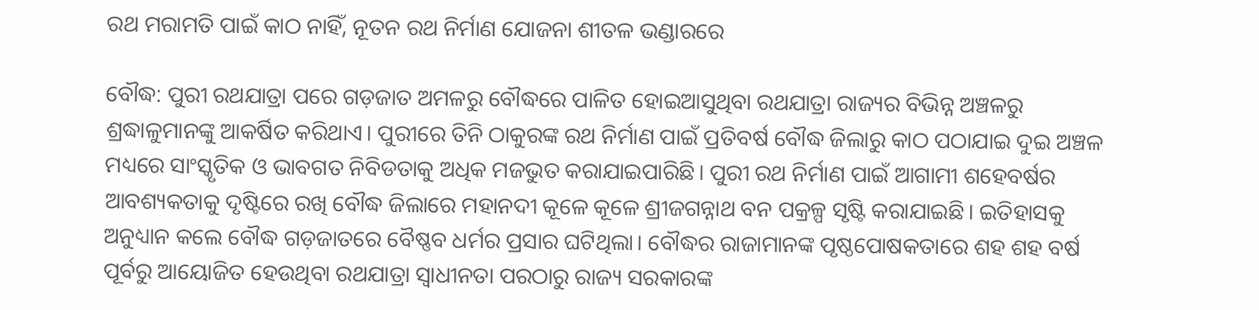ରଥ ମରାମତି ପାଇଁ କାଠ ନାହିଁ, ନୂତନ ରଥ ନିର୍ମାଣ ଯୋଜନା ଶୀତଳ ଭଣ୍ଡାରରେ

ବୌଦ୍ଧ: ପୁରୀ ରଥଯାତ୍ରା ପରେ ଗଡ଼ଜାତ ଅମଳରୁ ବୌଦ୍ଧରେ ପାଳିତ ହୋଇଆସୁଥିବା ରଥଯାତ୍ରା ରାଜ୍ୟର ବିଭିନ୍ନ ଅଞ୍ଚଳରୁ ଶ୍ରଦ୍ଧାଳୁମାନଙ୍କୁ ଆକର୍ଷିତ କରିଥାଏ। ପୁରୀରେ ତିନି ଠାକୁରଙ୍କ ରଥ ନିର୍ମାଣ ପାଇଁ ପ୍ରତିବର୍ଷ ବୌଦ୍ଧ ଜିଲାରୁ କାଠ ପଠାଯାଇ ଦୁଇ ଅଞ୍ଚଳ ମଧ୍ୟରେ ସାଂସ୍କୃତିକ ଓ ଭାବଗତ ନିବିଡତାକୁ ଅଧିକ ମଜଭୁତ କରାଯାଇପାରିଛି। ପୁରୀ ରଥ ନିର୍ମାଣ ପାଇଁ ଆଗାମୀ ଶହେବର୍ଷର ଆବଶ୍ୟକତାକୁ ଦୃଷ୍ଟିରେ ରଖି ବୌଦ୍ଧ ଜିଲାରେ ମହାନଦୀ କୂଳେ କୂଳେ ଶ୍ରୀଜଗନ୍ନାଥ ବନ ପକ୍ରଳ୍ପ ସୃଷ୍ଟି କରାଯାଇଛି। ଇତିହାସକୁ ଅନୁଧ୍ୟାନ କଲେ ବୌଦ୍ଧ ଗଡ଼ଜାତରେ ବୈଷ୍ଣବ ଧର୍ମର ପ୍ରସାର ଘଟିଥିଲା। ବୌଦ୍ଧର ରାଜାମାନଙ୍କ ପୃଷ୍ଠପୋଷକତାରେ ଶହ ଶହ ବର୍ଷ ପୂର୍ବରୁ ଆୟୋଜିତ ହେଉଥିବା ରଥଯାତ୍ରା ସ୍ୱାଧୀନତା ପରଠାରୁ ରାଜ୍ୟ ସରକାରଙ୍କ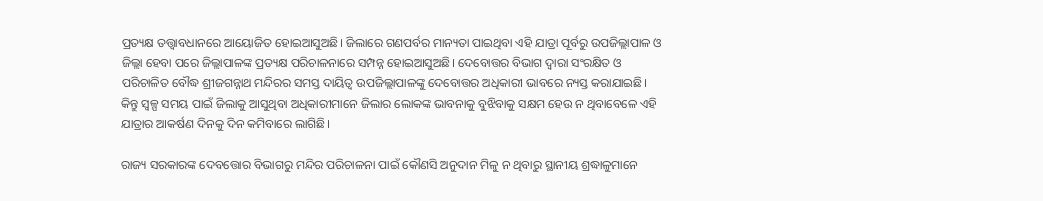ପ୍ରତ୍ୟକ୍ଷ ତତ୍ତ୍ୱାବଧାନରେ ଆୟୋଜିତ ହୋଇଆସୁଅଛି। ଜିଲାରେ ଗଣପର୍ବର ମାନ୍ୟତା ପାଇଥିବା ଏହି ଯାତ୍ରା ପୂର୍ବରୁ ଉପଜିଲ୍ଲାପାଳ ଓ ଜିଲ୍ଲା ହେବା ପରେ ଜିଲ୍ଲାପାଳଙ୍କ ପ୍ରତ୍ୟକ୍ଷ ପରିଚାଳନାରେ ସମ୍ପନ୍ନ ହୋଇଆସୁଅଛି। ଦେବୋତ୍ତର ବିଭାଗ ଦ୍ୱାରା ସଂରକ୍ଷିତ ଓ ପରିଚାଳିତ ବୌଦ୍ଧ ଶ୍ରୀଜଗନ୍ନାଥ ମନ୍ଦିରର ସମସ୍ତ ଦାୟିତ୍ୱ ଉପଜିଲ୍ଲାପାଳଙ୍କୁ ଦେବୋତ୍ତର ଅଧିକାରୀ ଭାବରେ ନ୍ୟସ୍ତ କରାଯାଇଛି। କିନ୍ତୁ ସ୍ୱଳ୍ପ ସମୟ ପାଇଁ ଜିଲାକୁ ଆସୁଥିବା ଅଧିକାରୀମାନେ ଜିଲାର ଲୋକଙ୍କ ଭାବନାକୁ ବୁଝିବାକୁ ସକ୍ଷମ ହେଉ ନ ଥିବାବେଳେ ଏହି ଯାତ୍ରାର ଆକର୍ଷଣ ଦିନକୁ ଦିନ କମିବାରେ ଲାଗିଛି।

ରାଜ୍ୟ ସରକାରଙ୍କ ଦେବତ୍ତୋର ବିଭାଗରୁ ମନ୍ଦିର ପରିଚାଳନା ପାଇଁ କୌଣସି ଅନୁଦାନ ମିଳୁ ନ ଥିବାରୁ ସ୍ଥାନୀୟ ଶ୍ରଦ୍ଧାଳୁମାନେ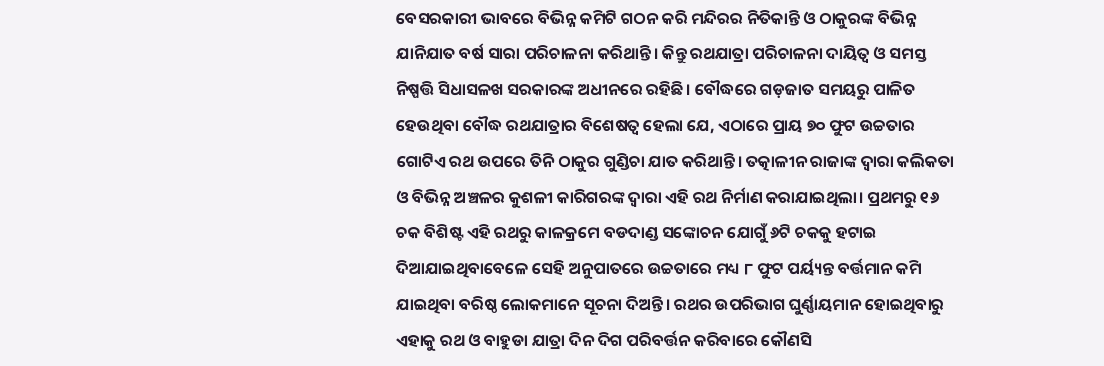ବେସରକାରୀ ଭାବରେ ବିଭିନ୍ନ କମିଟି ଗଠନ କରି ମନ୍ଦିରର ନିତିକାନ୍ତି ଓ ଠାକୁରଙ୍କ ବିଭିନ୍ନ ଯାନିଯାତ ବର୍ଷ ସାରା ପରିଚାଳନା କରିଥାନ୍ତି। କିନ୍ତୁ ରଥଯାତ୍ରା ପରିଚାଳନା ଦାୟିତ୍ୱ ଓ ସମସ୍ତ ନିଷ୍ପତ୍ତି ସିଧାସଳଖ ସରକାରଙ୍କ ଅଧୀନରେ ରହିଛି। ବୌଦ୍ଧରେ ଗଡ଼ଜାତ ସମୟରୁ ପାଳିତ ହେଉଥିବା ବୌଦ୍ଧ ରଥଯାତ୍ରାର ବିଶେଷତ୍ୱ ହେଲା ଯେ, ଏଠାରେ ପ୍ରାୟ ୭୦ ଫୁଟ ଉଚ୍ଚତାର ଗୋଟିଏ ରଥ ଉପରେ ତିନି ଠାକୁର ଗୁଣ୍ଡିଚା ଯାତ କରିଥାନ୍ତି। ତତ୍କାଳୀନ ରାଜାଙ୍କ ଦ୍ୱାରା କଲିକତା ଓ ବିଭିନ୍ନ ଅଞ୍ଚଳର କୁଶଳୀ କାରିଗରଙ୍କ ଦ୍ୱାରା ଏହି ରଥ ନିର୍ମାଣ କରାଯାଇଥିଲା। ପ୍ରଥମରୁ ୧୬ ଚକ ବିଶିଷ୍ଟ ଏହି ରଥରୁ କାଳକ୍ରମେ ବଡଦାଣ୍ଡ ସଙ୍କୋଚନ ଯୋଗୁଁ ୬ଟି ଚକକୁ ହଟାଇ ଦିଆଯାଇଥିବାବେଳେ ସେହି ଅନୁପାତରେ ଉଚ୍ଚତାରେ ମଧ୍ୟ ୮ ଫୁଟ ପର୍ୟ୍ୟନ୍ତ ବର୍ତ୍ତମାନ କମି ଯାଇଥିବା ବରିଷ୍ଠ ଲୋକମାନେ ସୂଚନା ଦିଅନ୍ତି। ରଥର ଉପରିଭାଗ ଘୁର୍ଣ୍ଣାୟମାନ ହୋଇଥିବାରୁ ଏହାକୁ ରଥ ଓ ବାହୁଡା ଯାତ୍ରା ଦିନ ଦିଗ ପରିବର୍ତ୍ତନ କରିବାରେ କୌଣସି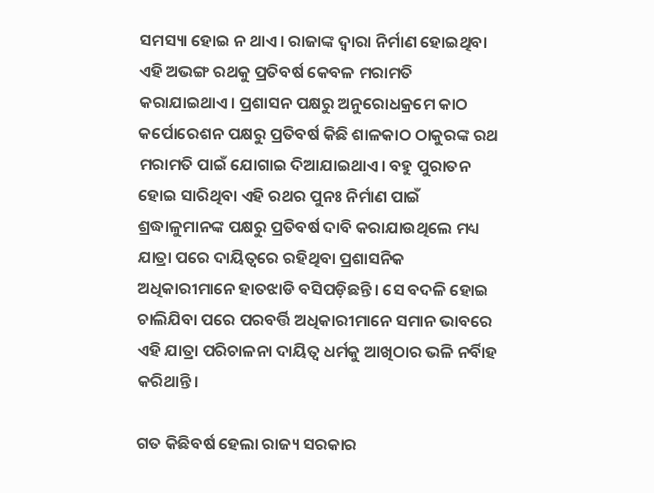ସମସ୍ୟା ହୋଇ ନ ଥାଏ। ରାଜାଙ୍କ ଦ୍ୱାରା ନିର୍ମାଣ ହୋଇଥିବା ଏହି ଅଭଙ୍ଗ ରଥକୁ ପ୍ରତିବର୍ଷ କେବଳ ମରାମତି କରାଯାଇଥାଏ। ପ୍ରଶାସନ ପକ୍ଷରୁ ଅନୁରୋଧକ୍ରମେ କାଠ କର୍ପୋରେଶନ ପକ୍ଷରୁ ପ୍ରତିବର୍ଷ କିଛି ଶାଳକାଠ ଠାକୁରଙ୍କ ରଥ ମରାମତି ପାଇଁ ଯୋଗାଇ ଦିଆଯାଇଥାଏ। ବହୁ ପୁରାତନ ହୋଇ ସାରିଥିବା ଏହି ରଥର ପୁନଃ ନିର୍ମାଣ ପାଇଁ ଶ୍ରଦ୍ଧାଳୁମାନଙ୍କ ପକ୍ଷରୁ ପ୍ରତିବର୍ଷ ଦାବି କରାଯାଉଥିଲେ ମଧ୍ୟ ଯାତ୍ରା ପରେ ଦାୟିତ୍ୱରେ ରହିଥିବା ପ୍ରଶାସନିକ ଅଧିକାରୀମାନେ ହାତଝାଡି ବସିପଡ଼ିଛନ୍ତି। ସେ ବଦଳି ହୋଇ ଚାଲିଯିବା ପରେ ପରବର୍ତ୍ତି ଅଧିକାରୀମାନେ ସମାନ ଭାବରେ ଏହି ଯାତ୍ରା ପରିଚାଳନା ଦାୟିତ୍ୱ ଧର୍ମକୁ ଆଖିଠାର ଭଳି ନର୍ବିାହ କରିଥାନ୍ତି।

ଗତ କିଛିବର୍ଷ ହେଲା ରାଜ୍ୟ ସରକାର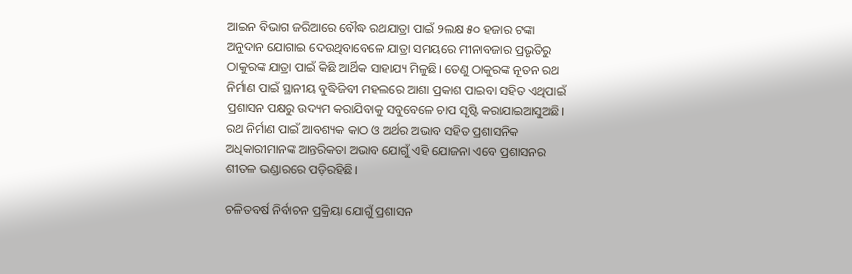ଆଇନ ବିଭାଗ ଜରିଆରେ ବୌଦ୍ଧ ରଥଯାତ୍ରା ପାଇଁ ୨ଲକ୍ଷ ୫୦ ହଜାର ଟଙ୍କା ଅନୁଦାନ ଯୋଗାଇ ଦେଉଥିବାବେଳେ ଯାତ୍ରା ସମୟରେ ମୀନାବଜାର ପ୍ରଭୃତିରୁ ଠାକୁରଙ୍କ ଯାତ୍ରା ପାଇଁ କିଛି ଆର୍ଥିକ ସାହାଯ୍ୟ ମିଳୁଛି। ତେଣୁ ଠାକୁରଙ୍କ ନୂତନ ରଥ ନିର୍ମାଣ ପାଇଁ ସ୍ଥାନୀୟ ବୁଦ୍ଧିଜିବୀ ମହଲରେ ଆଶା ପ୍ରକାଶ ପାଇବା ସହିତ ଏଥିପାଇଁ ପ୍ରଶାସନ ପକ୍ଷରୁ ଉଦ୍ୟମ କରାଯିବାକୁ ସବୁବେଳେ ଚାପ ସୃଷ୍ଟି କରାଯାଇଆସୁଅଛି। ରଥ ନିର୍ମାଣ ପାଇଁ ଆବଶ୍ୟକ କାଠ ଓ ଅର୍ଥର ଅଭାବ ସହିତ ପ୍ରଶାସନିକ ଅଧିକାରୀମାନଙ୍କ ଆନ୍ତରିକତା ଅଭାବ ଯୋଗୁଁ ଏହି ଯୋଜନା ଏବେ ପ୍ରଶାସନର ଶୀତଳ ଭଣ୍ଡାରରେ ପଡ଼ିରହିଛି।

ଚଳିତବର୍ଷ ନିର୍ବାଚନ ପ୍ରକ୍ରିୟା ଯୋଗୁଁ ପ୍ରଶାସନ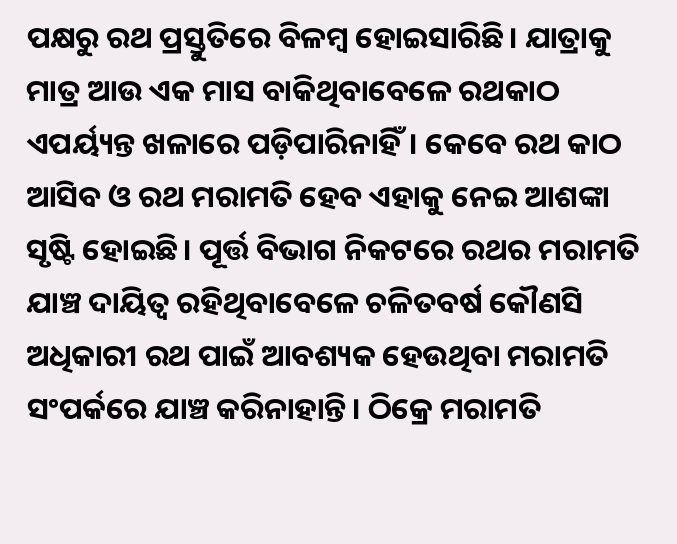ପକ୍ଷରୁ ରଥ ପ୍ରସ୍ତୁତିରେ ବିଳମ୍ବ ହୋଇସାରିଛି। ଯାତ୍ରାକୁ ମାତ୍ର ଆଉ ଏକ ମାସ ବାକିଥିବାବେଳେ ରଥକାଠ ଏପର୍ୟ୍ୟନ୍ତ ଖଳାରେ ପଡ଼ିପାରିନାହିଁ। କେବେ ରଥ କାଠ ଆସିବ ଓ ରଥ ମରାମତି ହେବ ଏହାକୁ ନେଇ ଆଶଙ୍କା ସୃଷ୍ଟି ହୋଇଛି। ପୂର୍ତ୍ତ ବିଭାଗ ନିକଟରେ ରଥର ମରାମତି ଯାଞ୍ଚ ଦାୟିତ୍ୱ ରହିଥିବାବେଳେ ଚଳିତବର୍ଷ କୌଣସି ଅଧିକାରୀ ରଥ ପାଇଁ ଆବଶ୍ୟକ ହେଉଥିବା ମରାମତି ସଂପର୍କରେ ଯାଞ୍ଚ କରିନାହାନ୍ତି। ଠିକ୍ରେ ମରାମତି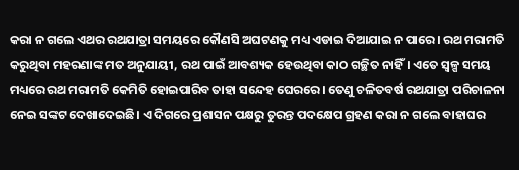କରା ନ ଗଲେ ଏଥର ରଥଯାତ୍ରା ସମୟରେ କୌଣସି ଅଘଟଣକୁ ମଧ୍ୟ ଏଡାଇ ଦିଆଯାଇ ନ ପାରେ। ରଥ ମରାମତି କରୁଥିବା ମହରଣାଙ୍କ ମତ ଅନୁଯାୟୀ, ରଥ ପାଇଁ ଆବଶ୍ୟକ ହେଉଥିବା କାଠ ଗଚ୍ଛିତ ନାହିଁ। ଏତେ ସ୍ୱଳ୍ପ ସମୟ ମଧ୍ୟରେ ରଥ ମରାମତି କେମିତି ହୋଇପାରିବ ତାହା ସନ୍ଦେହ ଘେରରେ। ତେଣୁ ଚଳିତବର୍ଷ ରଥଯାତ୍ରା ପରିଚାଳନା ନେଇ ସଙ୍କଟ ଦେଖାଦେଇଛି। ଏ ଦିଗରେ ପ୍ରଶାସନ ପକ୍ଷରୁ ତୁରନ୍ତ ପଦକ୍ଷେପ ଗ୍ରହଣ କରା ନ ଗଲେ ବାହାଘର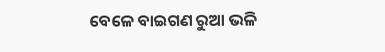ବେଳେ ବାଇଗଣ ରୁଆ ଭଳି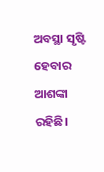ଅବସ୍ଥା ସୃଷ୍ଟି ହେବାର ଆଶଙ୍କା ରହିଛି।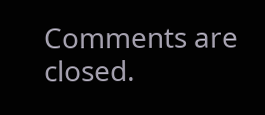Comments are closed.